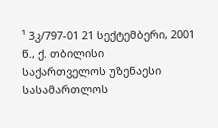¹ 3კ/797-01 21 სექტემბერი, 2001 წ., ქ. თბილისი
საქართველოს უზენაესი სასამართლოს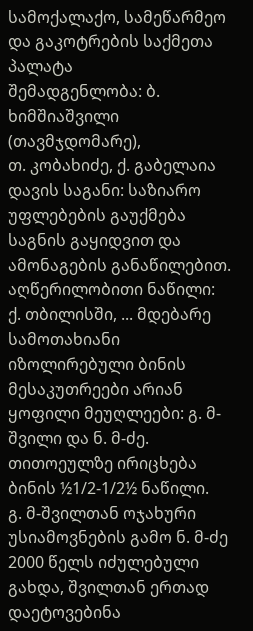სამოქალაქო, სამეწარმეო და გაკოტრების საქმეთა პალატა
შემადგენლობა: ბ. ხიმშიაშვილი (თავმჯდომარე),
თ. კობახიძე, ქ. გაბელაია
დავის საგანი: საზიარო უფლებების გაუქმება საგნის გაყიდვით და ამონაგების განაწილებით.
აღწერილობითი ნაწილი:
ქ. თბილისში, ... მდებარე სამოთახიანი იზოლირებული ბინის მესაკუთრეები არიან ყოფილი მეუღლეები: გ. მ-შვილი და ნ. მ-ძე. თითოეულზე ირიცხება ბინის ½1/2-1/2½ ნაწილი.
გ. მ-შვილთან ოჯახური უსიამოვნების გამო ნ. მ-ძე 2000 წელს იძულებული გახდა, შვილთან ერთად დაეტოვებინა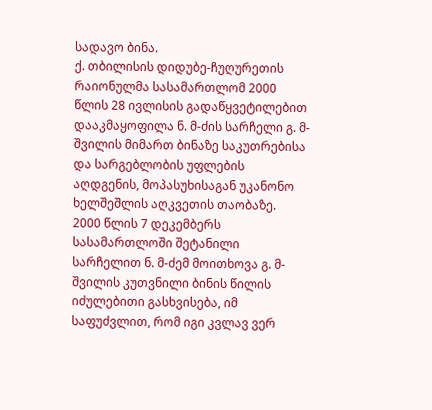სადავო ბინა.
ქ. თბილისის დიდუბე-ჩუღურეთის რაიონულმა სასამართლომ 2000 წლის 28 ივლისის გადაწყვეტილებით დააკმაყოფილა ნ. მ-ძის სარჩელი გ. მ-შვილის მიმართ ბინაზე საკუთრებისა და სარგებლობის უფლების აღდგენის, მოპასუხისაგან უკანონო ხელშეშლის აღკვეთის თაობაზე.
2000 წლის 7 დეკემბერს სასამართლოში შეტანილი სარჩელით ნ. მ-ძემ მოითხოვა გ. მ-შვილის კუთვნილი ბინის წილის იძულებითი გასხვისება, იმ საფუძვლით, რომ იგი კვლავ ვერ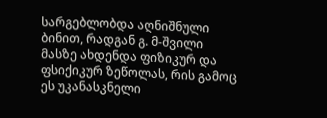სარგებლობდა აღნიშნული ბინით, რადგან გ. მ-შვილი მასზე ახდენდა ფიზიკურ და ფსიქიკურ ზეწოლას, რის გამოც ეს უკანასკნელი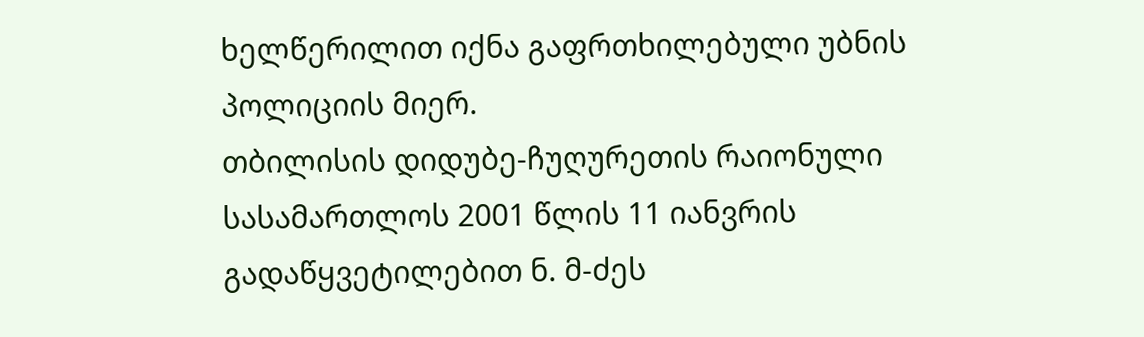ხელწერილით იქნა გაფრთხილებული უბნის პოლიციის მიერ.
თბილისის დიდუბე-ჩუღურეთის რაიონული სასამართლოს 2001 წლის 11 იანვრის გადაწყვეტილებით ნ. მ-ძეს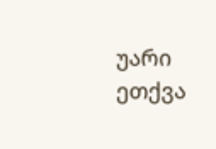უარი ეთქვა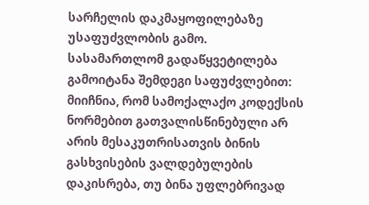სარჩელის დაკმაყოფილებაზე უსაფუძვლობის გამო. სასამართლომ გადაწყვეტილება გამოიტანა შემდეგი საფუძვლებით: მიიჩნია, რომ სამოქალაქო კოდექსის ნორმებით გათვალისწინებული არ არის მესაკუთრისათვის ბინის გასხვისების ვალდებულების დაკისრება, თუ ბინა უფლებრივად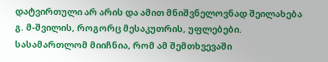დატვირთული არ არის და ამით მნიშვნელოვნად შეილახება გ. მ-შვილის, როგორც მესაკუთრის, უფლებები. სასამართლომ მიიჩნია, რომ ამ შემთხვევაში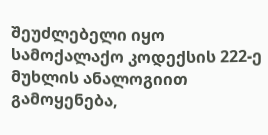შეუძლებელი იყო სამოქალაქო კოდექსის 222-ე მუხლის ანალოგიით გამოყენება,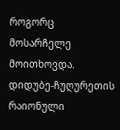როგორც მოსარჩელე მოითხოვდა.
დიდუბე-ჩუღურეთის რაიონული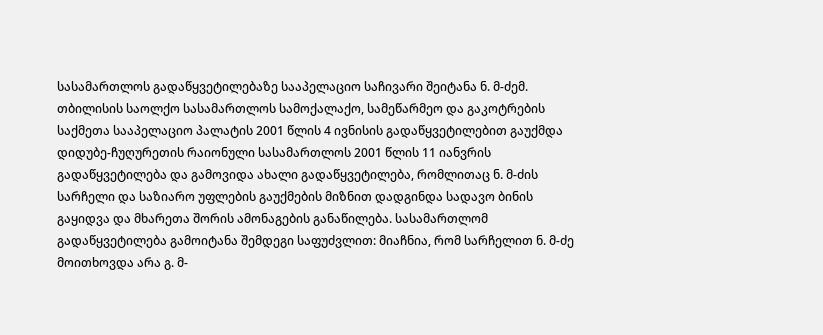სასამართლოს გადაწყვეტილებაზე სააპელაციო საჩივარი შეიტანა ნ. მ-ძემ. თბილისის საოლქო სასამართლოს სამოქალაქო, სამეწარმეო და გაკოტრების საქმეთა სააპელაციო პალატის 2001 წლის 4 ივნისის გადაწყვეტილებით გაუქმდა დიდუბე-ჩუღურეთის რაიონული სასამართლოს 2001 წლის 11 იანვრის გადაწყვეტილება და გამოვიდა ახალი გადაწყვეტილება, რომლითაც ნ. მ-ძის სარჩელი და საზიარო უფლების გაუქმების მიზნით დადგინდა სადავო ბინის გაყიდვა და მხარეთა შორის ამონაგების განაწილება. სასამართლომ გადაწყვეტილება გამოიტანა შემდეგი საფუძვლით: მიაჩნია, რომ სარჩელით ნ. მ-ძე მოითხოვდა არა გ. მ-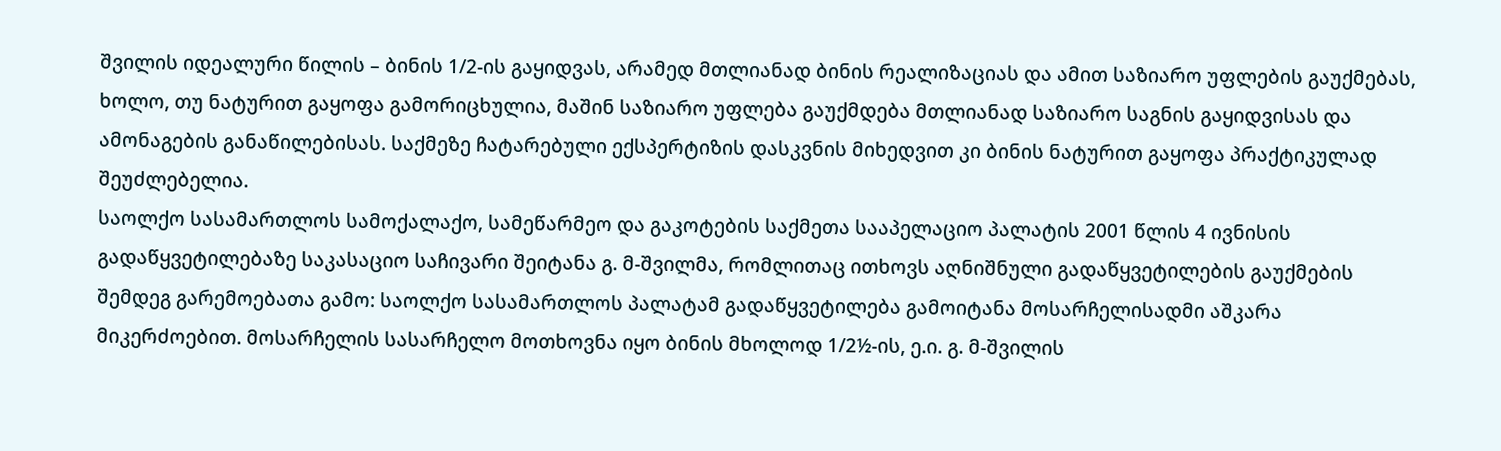შვილის იდეალური წილის – ბინის 1/2-ის გაყიდვას, არამედ მთლიანად ბინის რეალიზაციას და ამით საზიარო უფლების გაუქმებას, ხოლო, თუ ნატურით გაყოფა გამორიცხულია, მაშინ საზიარო უფლება გაუქმდება მთლიანად საზიარო საგნის გაყიდვისას და ამონაგების განაწილებისას. საქმეზე ჩატარებული ექსპერტიზის დასკვნის მიხედვით კი ბინის ნატურით გაყოფა პრაქტიკულად შეუძლებელია.
საოლქო სასამართლოს სამოქალაქო, სამეწარმეო და გაკოტების საქმეთა სააპელაციო პალატის 2001 წლის 4 ივნისის გადაწყვეტილებაზე საკასაციო საჩივარი შეიტანა გ. მ-შვილმა, რომლითაც ითხოვს აღნიშნული გადაწყვეტილების გაუქმების შემდეგ გარემოებათა გამო: საოლქო სასამართლოს პალატამ გადაწყვეტილება გამოიტანა მოსარჩელისადმი აშკარა მიკერძოებით. მოსარჩელის სასარჩელო მოთხოვნა იყო ბინის მხოლოდ 1/2½-ის, ე.ი. გ. მ-შვილის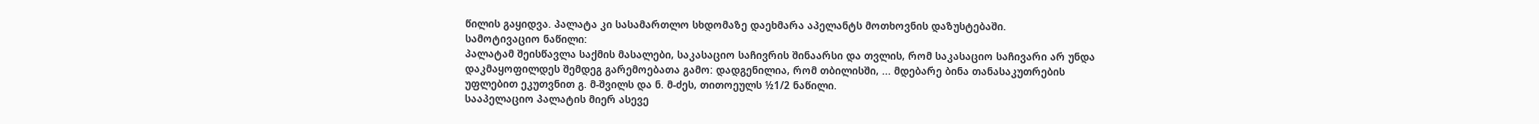წილის გაყიდვა. პალატა კი სასამართლო სხდომაზე დაეხმარა აპელანტს მოთხოვნის დაზუსტებაში.
სამოტივაციო ნაწილი:
პალატამ შეისწავლა საქმის მასალები, საკასაციო საჩივრის შინაარსი და თვლის, რომ საკასაციო საჩივარი არ უნდა დაკმაყოფილდეს შემდეგ გარემოებათა გამო: დადგენილია, რომ თბილისში, ... მდებარე ბინა თანასაკუთრების უფლებით ეკუთვნით გ. მ-შვილს და ნ. მ-ძეს, თითოეულს ½1/2 ნაწილი.
სააპელაციო პალატის მიერ ასევე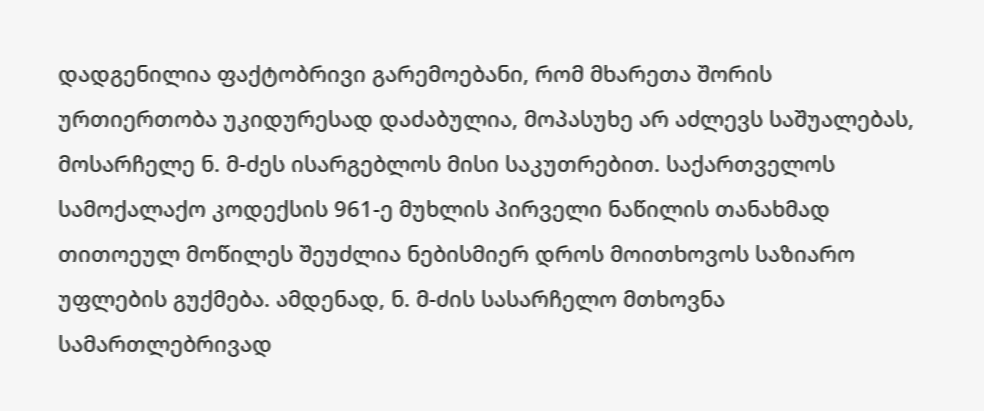დადგენილია ფაქტობრივი გარემოებანი, რომ მხარეთა შორის ურთიერთობა უკიდურესად დაძაბულია, მოპასუხე არ აძლევს საშუალებას, მოსარჩელე ნ. მ-ძეს ისარგებლოს მისი საკუთრებით. საქართველოს სამოქალაქო კოდექსის 961-ე მუხლის პირველი ნაწილის თანახმად თითოეულ მოწილეს შეუძლია ნებისმიერ დროს მოითხოვოს საზიარო უფლების გუქმება. ამდენად, ნ. მ-ძის სასარჩელო მთხოვნა სამართლებრივად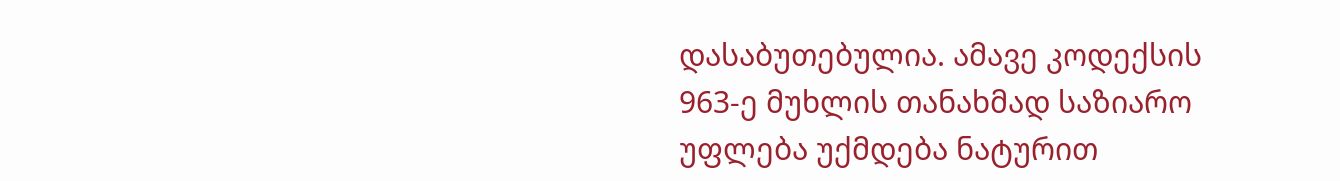დასაბუთებულია. ამავე კოდექსის 963-ე მუხლის თანახმად საზიარო უფლება უქმდება ნატურით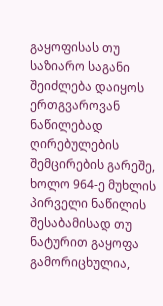გაყოფისას თუ საზიარო საგანი შეიძლება დაიყოს ერთგვაროვან ნაწილებად ღირებულების შემცირების გარეშე, ხოლო 964-ე მუხლის პირველი ნაწილის შესაბამისად თუ ნატურით გაყოფა გამორიცხულია,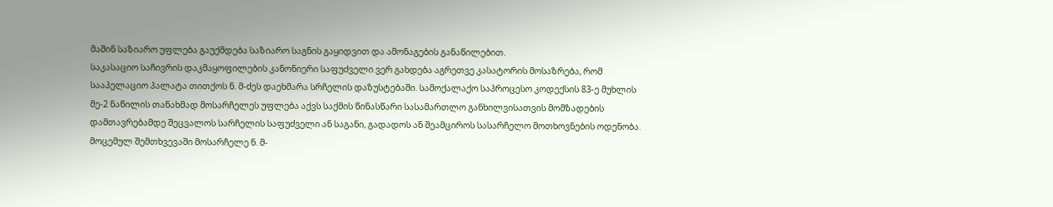მაშინ საზიარო უფლება გაუქმდება საზიარო საგნის გაყიდვით და ამონაგების განაწილებით.
საკასაციო საჩივრის დაკმაყოფილების კანონიერი საფუძველი ვერ გახდება აგრეთვე კასატორის მოსაზრება, რომ სააპელაციო პალატა თითქოს ნ. მ-ძეს დაეხმარა სრჩელის დაზუსტებაში. სამოქალაქო საპროცესო კოდექსის 83-ე მუხლის მე-2 ნაწილის თანახმად მოსარჩელეს უფლება აქვს საქმის წინასწარი სასამართლო განხილვისათვის მომზადების დამთავრებამდე შეცვალოს სარჩელის საფუძველი ან საგანი, გადადოს ან შეამციროს სასარჩელო მოთხოვნების ოდენობა. მოცემულ შემთხვევაში მოსარჩელე ნ. მ-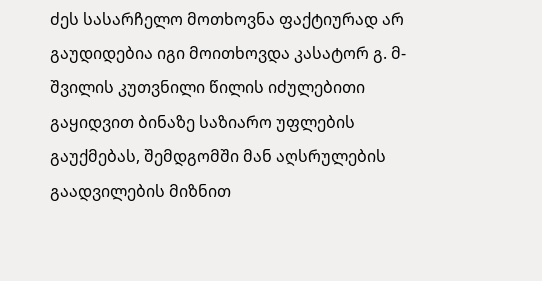ძეს სასარჩელო მოთხოვნა ფაქტიურად არ გაუდიდებია იგი მოითხოვდა კასატორ გ. მ-შვილის კუთვნილი წილის იძულებითი გაყიდვით ბინაზე საზიარო უფლების გაუქმებას, შემდგომში მან აღსრულების გაადვილების მიზნით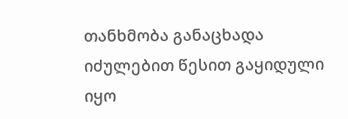თანხმობა განაცხადა იძულებით წესით გაყიდული იყო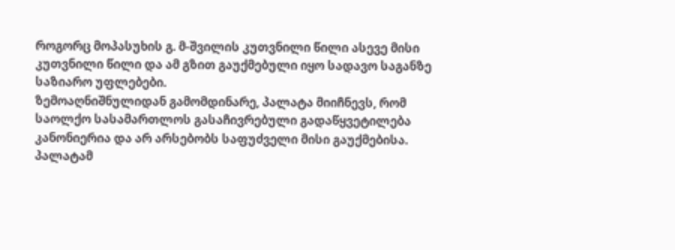როგორც მოპასუხის გ. მ-შვილის კუთვნილი წილი ასევე მისი კუთვნილი წილი და ამ გზით გაუქმებული იყო სადავო საგანზე საზიარო უფლებები.
ზემოაღნიშნულიდან გამომდინარე, პალატა მიიჩნევს, რომ საოლქო სასამართლოს გასაჩივრებული გადაწყვეტილება კანონიერია და არ არსებობს საფუძველი მისი გაუქმებისა.
პალატამ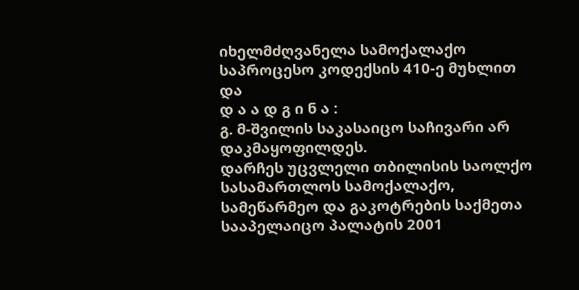იხელმძღვანელა სამოქალაქო საპროცესო კოდექსის 410-ე მუხლით და
დ ა ა დ გ ი ნ ა :
გ. მ-შვილის საკასაიცო საჩივარი არ დაკმაყოფილდეს.
დარჩეს უცვლელი თბილისის საოლქო სასამართლოს სამოქალაქო, სამეწარმეო და გაკოტრების საქმეთა სააპელაიცო პალატის 2001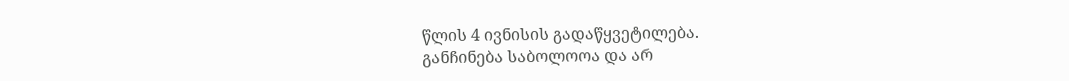წლის 4 ივნისის გადაწყვეტილება.
განჩინება საბოლოოა და არ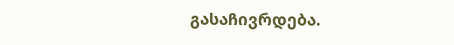გასაჩივრდება.